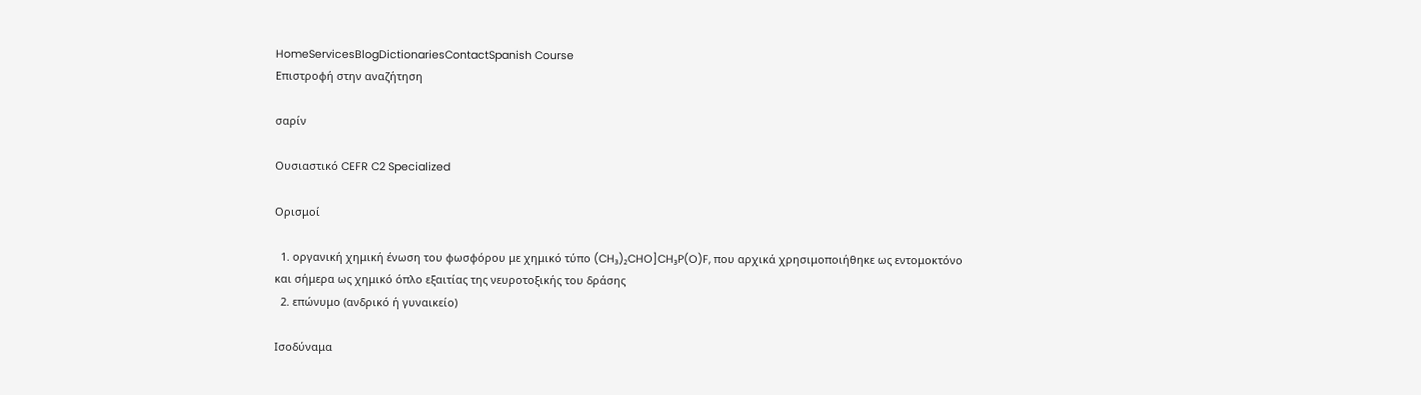HomeServicesBlogDictionariesContactSpanish Course
Επιστροφή στην αναζήτηση

σαρίν

Ουσιαστικό CEFR C2 Specialized

Ορισμοί

  1. οργανική χημική ένωση του φωσφόρου με χημικό τύπο (CH₃)₂CHO]CH₃P(O)F, που αρχικά χρησιμοποιήθηκε ως εντομοκτόνο και σήμερα ως χημικό όπλο εξαιτίας της νευροτοξικής του δράσης
  2. επώνυμο (ανδρικό ή γυναικείο)

Ισοδύναμα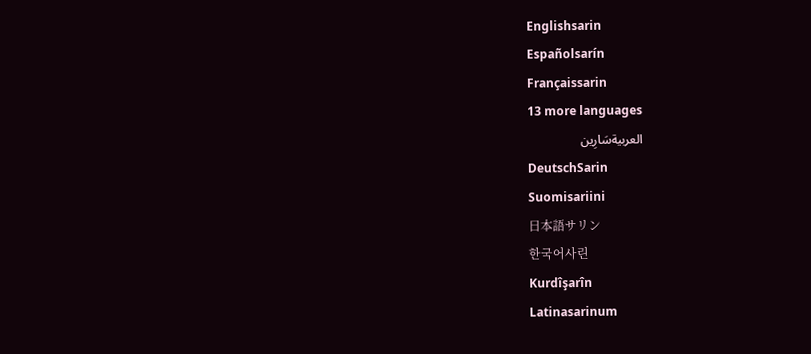Englishsarin
Españolsarín
Françaissarin
13 more languages
العربيةسَارِين
DeutschSarin
Suomisariini
日本語サリン
한국어사린
Kurdîşarîn
Latinasarinum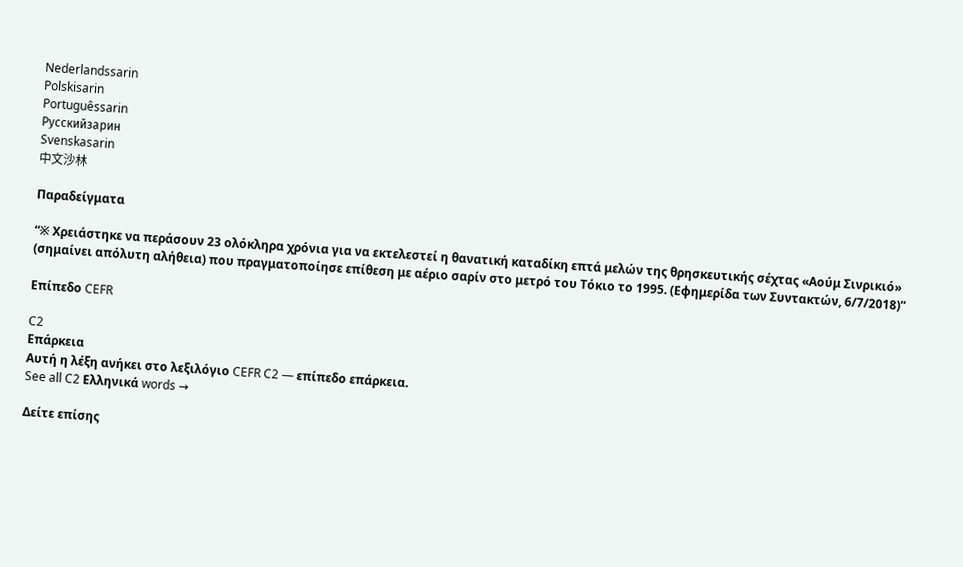Nederlandssarin
Polskisarin
Portuguêssarin
Русскийзарин
Svenskasarin
中文沙林

Παραδείγματα

“※ Χρειάστηκε να περάσουν 23 ολόκληρα χρόνια για να εκτελεστεί η θανατική καταδίκη επτά μελών της θρησκευτικής σέχτας «Αούμ Σινρικιό» (σημαίνει απόλυτη αλήθεια) που πραγματοποίησε επίθεση με αέριο σαρίν στο μετρό του Τόκιο το 1995. (Εφημερίδα των Συντακτών, 6/7/2018)”

Επίπεδο CEFR

C2
Επάρκεια
Αυτή η λέξη ανήκει στο λεξιλόγιο CEFR C2 — επίπεδο επάρκεια.
See all C2 Ελληνικά words →

Δείτε επίσης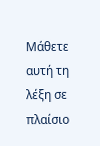Μάθετε αυτή τη λέξη σε πλαίσιο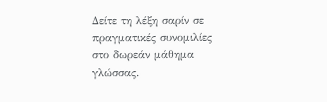Δείτε τη λέξη σαρίν σε πραγματικές συνομιλίες στο δωρεάν μάθημα γλώσσας.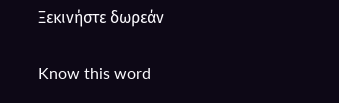Ξεκινήστε δωρεάν

Know this word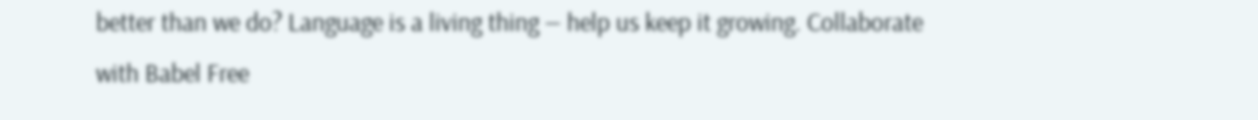better than we do? Language is a living thing — help us keep it growing. Collaborate with Babel Free